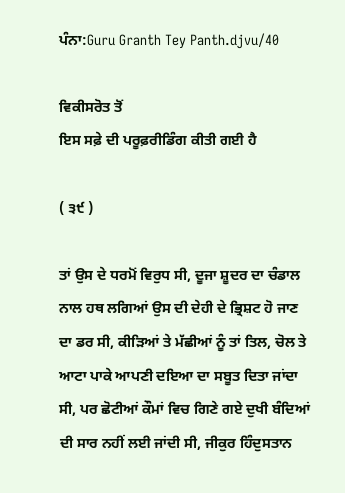ਪੰਨਾ:Guru Granth Tey Panth.djvu/40

ਵਿਕੀਸਰੋਤ ਤੋਂ
ਇਸ ਸਫ਼ੇ ਦੀ ਪਰੂਫ਼ਰੀਡਿੰਗ ਕੀਤੀ ਗਈ ਹੈ

( ੩੯ )

ਤਾਂ ਉਸ ਦੇ ਧਰਮੋਂ ਵਿਰੁਧ ਸੀ, ਦੂਜਾ ਸ਼ੂਦਰ ਦਾ ਚੰਡਾਲ ਨਾਲ ਹਥ ਲਗਿਆਂ ਉਸ ਦੀ ਦੇਹੀ ਦੇ ਭ੍ਰਿਸ਼ਟ ਹੋ ਜਾਣ ਦਾ ਡਰ ਸੀ, ਕੀੜਿਆਂ ਤੇ ਮੱਛੀਆਂ ਨੂੰ ਤਾਂ ਤਿਲ, ਚੋਲ ਤੇ ਆਟਾ ਪਾਕੇ ਆਪਣੀ ਦਇਆ ਦਾ ਸਬੂਤ ਦਿਤਾ ਜਾਂਦਾ ਸੀ, ਪਰ ਛੋਟੀਆਂ ਕੌਮਾਂ ਵਿਚ ਗਿਣੇ ਗਏ ਦੁਖੀ ਬੰਦਿਆਂ ਦੀ ਸਾਰ ਨਹੀਂ ਲਈ ਜਾਂਦੀ ਸੀ, ਜੀਕੁਰ ਹਿੰਦੁਸਤਾਨ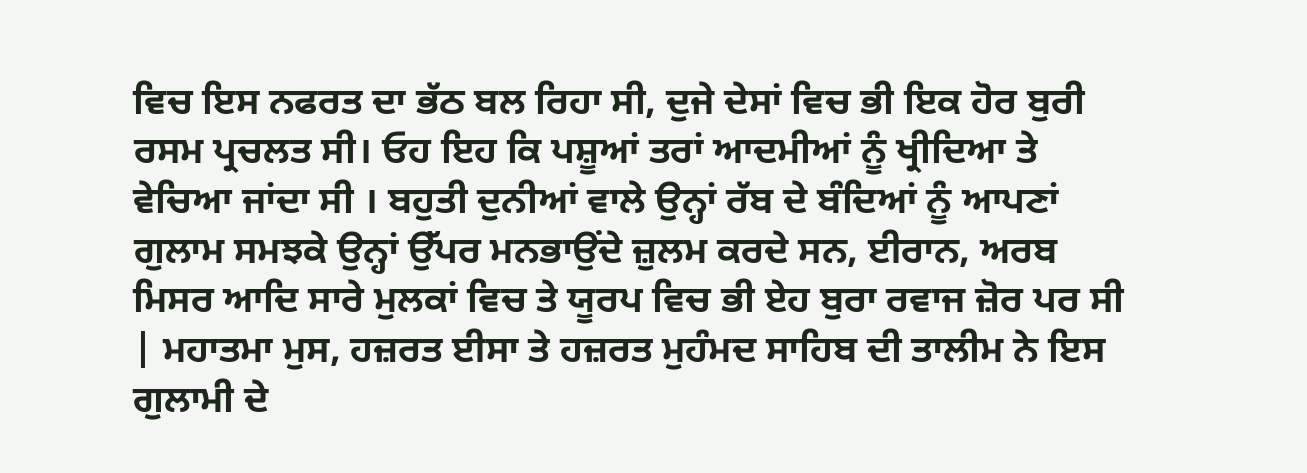ਵਿਚ ਇਸ ਨਫਰਤ ਦਾ ਭੱਠ ਬਲ ਰਿਹਾ ਸੀ, ਦੁਜੇ ਦੇਸਾਂ ਵਿਚ ਭੀ ਇਕ ਹੋਰ ਬੁਰੀ ਰਸਮ ਪ੍ਰਚਲਤ ਸੀ। ਓਹ ਇਹ ਕਿ ਪਸ਼ੂਆਂ ਤਰਾਂ ਆਦਮੀਆਂ ਨੂੰ ਖ੍ਰੀਦਿਆ ਤੇ ਵੇਚਿਆ ਜਾਂਦਾ ਸੀ । ਬਹੁਤੀ ਦੁਨੀਆਂ ਵਾਲੇ ਉਨ੍ਹਾਂ ਰੱਬ ਦੇ ਬੰਦਿਆਂ ਨੂੰ ਆਪਣਾਂ ਗੁਲਾਮ ਸਮਝਕੇ ਉਨ੍ਹਾਂ ਉੱਪਰ ਮਨਭਾਉਂਦੇ ਜ਼ੁਲਮ ਕਰਦੇ ਸਨ, ਈਰਾਨ, ਅਰਬ ਮਿਸਰ ਆਦਿ ਸਾਰੇ ਮੁਲਕਾਂ ਵਿਚ ਤੇ ਯੂਰਪ ਵਿਚ ਭੀ ਏਹ ਬੁਰਾ ਰਵਾਜ ਜ਼ੋਰ ਪਰ ਸੀ | ਮਹਾਤਮਾ ਮੁਸ, ਹਜ਼ਰਤ ਈਸਾ ਤੇ ਹਜ਼ਰਤ ਮੁਹੰਮਦ ਸਾਹਿਬ ਦੀ ਤਾਲੀਮ ਨੇ ਇਸ ਗੁਲਾਮੀ ਦੇ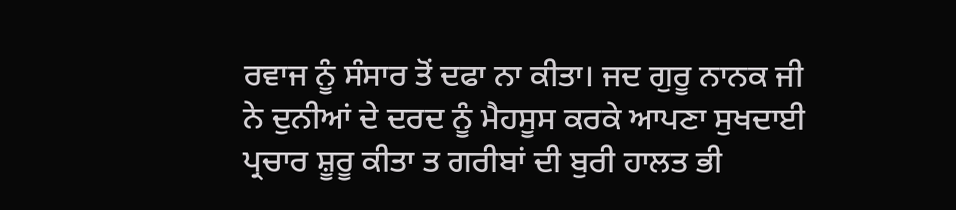ਰਵਾਜ ਨੂੰ ਸੰਸਾਰ ਤੋਂ ਦਫਾ ਨਾ ਕੀਤਾ। ਜਦ ਗੁਰੂ ਨਾਨਕ ਜੀ ਨੇ ਦੁਨੀਆਂ ਦੇ ਦਰਦ ਨੂੰ ਮੈਹਸੂਸ ਕਰਕੇ ਆਪਣਾ ਸੁਖਦਾਈ ਪ੍ਰਚਾਰ ਸ਼ੂਰੂ ਕੀਤਾ ਤ ਗਰੀਬਾਂ ਦੀ ਬੁਰੀ ਹਾਲਤ ਭੀ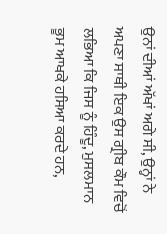ਉਨਾਂ ਦੀਆਂ ਅੱਖਾਂ ਅਗੇ ਸੀ, ਉਨ੍ਹਾਂ ਨੇ ਅਪਣਾ ਸਾਥੀ ਇਕ ਉਸ ਗ੍ਰੀਬ ਕੌਮ ਵਿਚੋਂ ਲਭਿਆ ਕਿ ਜਿਸ ਨੂੰ ਹਿੰਦੂ, ਮੁਸਲਮਾਨ ਭੂਮ ਆਖਕੇ ਹਸਿਆ ਕਰਦੇ ਹਨ,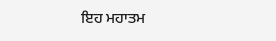ਇਹ ਮਹਾਤਮ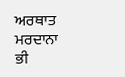ਅਰਥਾਤ ਮਰਦਾਨਾ ਭੀ